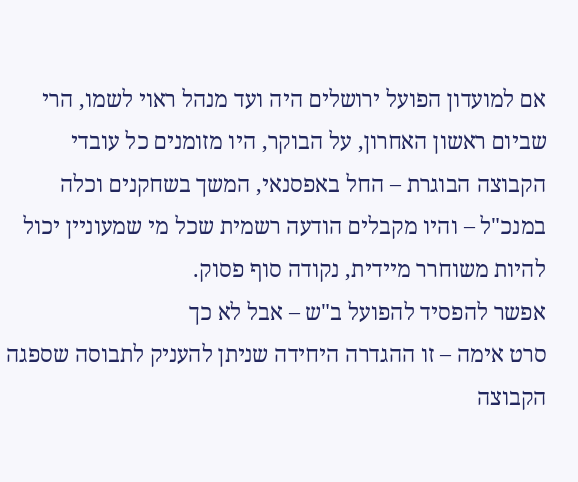אם למועדון הפועל ירושלים היה ועד מנהל ראוי לשמו, הרי שביום ראשון האחרון, על הבוקר, היו מזומנים כל עובדי הקבוצה הבוגרת – החל באפסנאי, המשך בשחקנים וכלה במנכ"ל – והיו מקבלים הודעה רשמית שכל מי שמעוניין יכול להיות משוחרר מיידית, נקודה סוף פסוק.
אפשר להפסיד להפועל ב"ש – אבל לא כך
סרט אימה – זו ההגדרה היחידה שניתן להעניק לתבוסה שספגה הקבוצה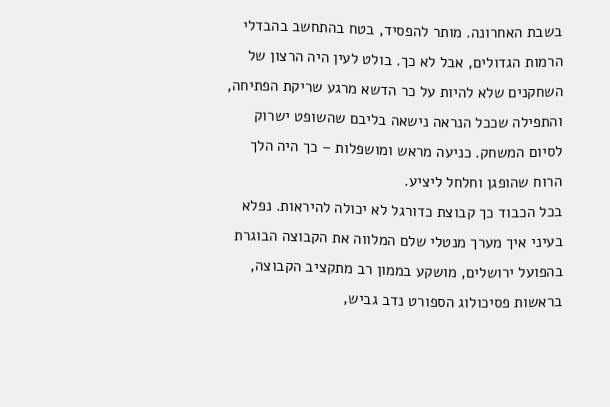בשבת האחרונה. מותר להפסיד, בטח בהתחשב בהבדלי הרמות הגדולים, אבל לא כך. בולט לעין היה הרצון של השחקנים שלא להיות על כר הדשא מרגע שריקת הפתיחה, והתפילה שככל הנראה נישאה בליבם שהשופט ישרוק לסיום המשחק. כניעה מראש ומושפלות – כך היה הלך הרוח שהופגן וחלחל ליציע.
בכל הכבוד כך קבוצת כדורגל לא יכולה להיראות. נפלא בעיני איך מערך מנטלי שלם המלווה את הקבוצה הבוגרת בהפועל ירושלים, מושקע בממון רב מתקציב הקבוצה, בראשות פסיכולוג הספורט נדב גביש,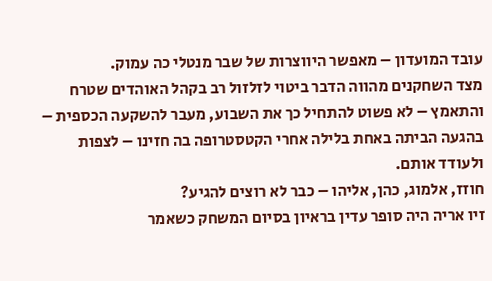עובד המועדון – מאפשר היווצרות של שבר מנטלי כה עמוק.
מצד השחקנים מהווה הדבר ביטוי לזלזול רב בקהל האוהדים שטרח והתאמץ – לא פשוט להתחיל כך את השבוע, מעבר להשקעה הכספית – בהגעה הביתה באחת בלילה אחרי הקטסטרופה בה חזינו – לצפות ולעודד אותם.
חוזז, אלמוג, כהן, אליהו – כבר לא רוצים להגיע?
זיו אריה היה סופר עדין בראיון בסיום המשחק כשאמר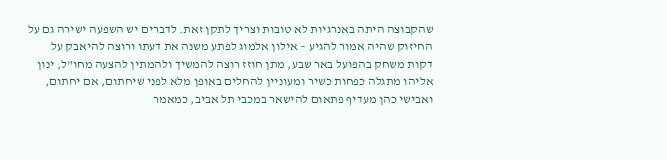שהקבוצה היתה באנרגיות לא טובות וצריך לתקן זאת. לדברים יש השפעה ישירה גם על החיזוק שהיה אמור להגיע – אילון אלמוג לפתע משנה את דעתו ורוצה להיאבק על דקות משחק בהפועל באר שבע, מתן חוזז רוצה להמשיך ולהמתין להצעה מחו"ל, ינון אליהו מתגלה כפחות כשיר ומעוניין להחלים באופן מלא לפני שיחתום, אם יחתום, ואבישי כהן מעדיף פתאום להישאר במכבי תל אביב, כמאמר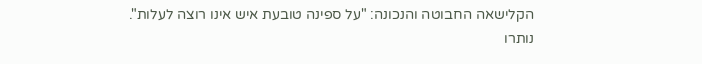הקלישאה החבוטה והנכונה: "על ספינה טובעת איש אינו רוצה לעלות".
נותרו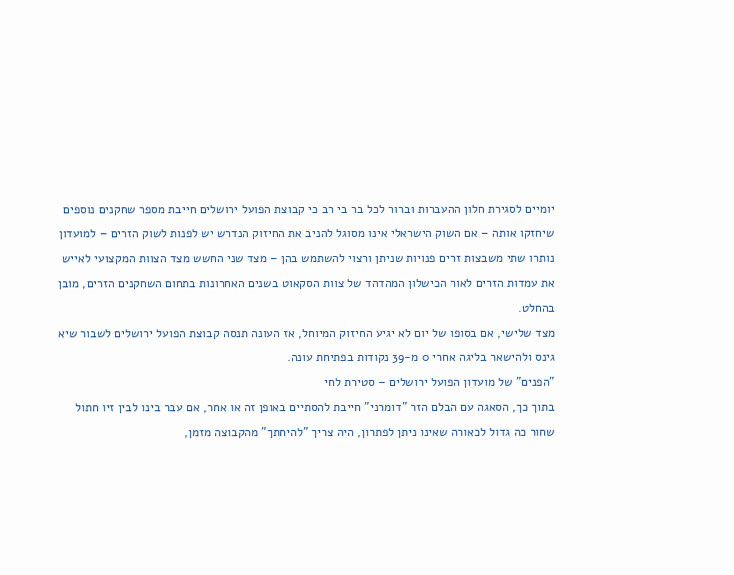יומיים לסגירת חלון ההעברות וברור לכל בר בי רב כי קבוצת הפועל ירושלים חייבת מספר שחקנים נוספים שיחזקו אותה – אם השוק הישראלי אינו מסוגל להניב את החיזוק הנדרש יש לפנות לשוק הזרים – למועדון נותרו שתי משבצות זרים פנויות שניתן ורצוי להשתמש בהן – מצד שני החשש מצד הצוות המקצועי לאייש את עמדות הזרים לאור הכישלון המהדהד של צוות הסקאוט בשנים האחרונות בתחום השחקנים הזרים, מובן בהחלט.
מצד שלישי, אם בסופו של יום לא יגיע החיזוק המיוחל, אז העונה תנסה קבוצת הפועל ירושלים לשבור שיא גינס ולהישאר בליגה אחרי 0 מ-39 נקודות בפתיחת עונה.
"הפנים" של מועדון הפועל ירושלים – סטירת לחי
בתוך כך, הסאגה עם הבלם הזר "דומרני" חייבת להסתיים באופן זה או אחר, אם עבר בינו לבין זיו חתול שחור כה גדול לכאורה שאינו ניתן לפתרון, היה צריך "להיחתך" מהקבוצה מזמן,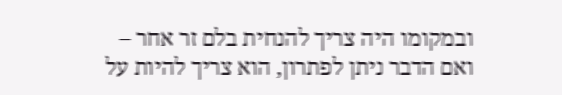ובמקומו היה צריך להנחית בלם זר אחר – ואם הדבר ניתן לפתרון, הוא צריך להיות על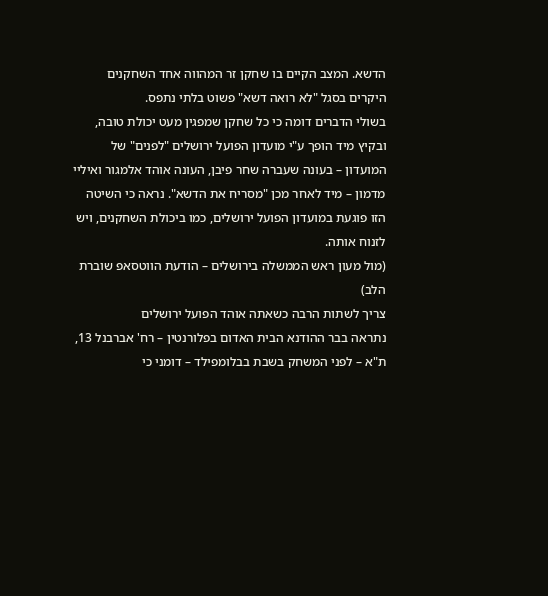הדשא. המצב הקיים בו שחקן זר המהווה אחד השחקנים היקרים בסגל "לא רואה דשא" פשוט בלתי נתפס.
בשולי הדברים דומה כי כל שחקן שמפגין מעט יכולת טובה, ובקיץ מיד הופך ע"י מועדון הפועל ירושלים "לפנים" של המועדון – בעונה שעברה שחר פיבן, העונה אוהד אלמגור ואיליי מדמון – מיד לאחר מכן "מסריח את הדשא". נראה כי השיטה הזו פוגעת במועדון הפועל ירושלים, כמו ביכולת השחקנים, ויש לזנוח אותה.
(מול מעון ראש הממשלה בירושלים – הודעת הווטסאפ שוברת הלב)
צריך לשתות הרבה כשאתה אוהד הפועל ירושלים
נתראה בבר ההודנא הבית האדום בפלורנטין – רח' אברבנל 13, ת"א – לפני המשחק בשבת בבלומפילד – דומני כי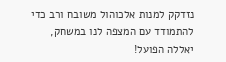נזדקק למנות אלכוהול משובח ורב כדי להתמודד עם המצפה לנו במשחק,
יאללה הפועל!